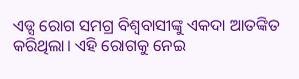ଏଡ୍ସ ରୋଗ ସମଗ୍ର ବିଶ୍ୱବାସୀଙ୍କୁ ଏକଦା ଆତଙ୍କିତ କରିଥିଲା। ଏହି ରୋଗକୁ ନେଇ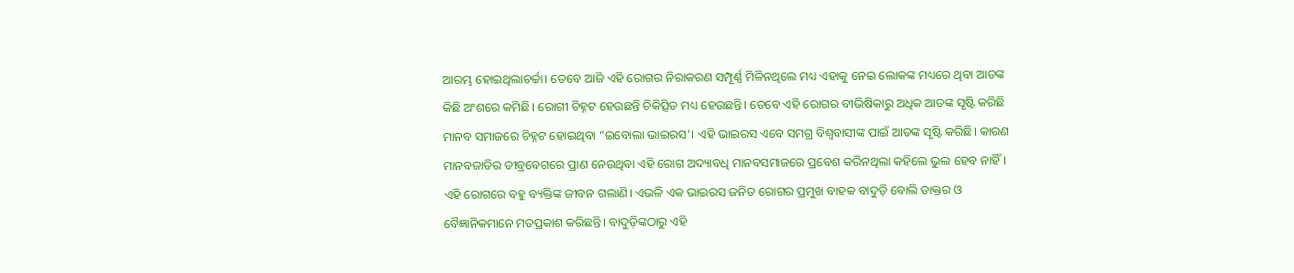ଆରମ୍ଭ ହୋଇଥିଲାଚର୍ଚ୍ଚା। ତେବେ ଆଜି ଏହି ରୋଗର ନିରାକରଣ ସମ୍ପୂର୍ଣ୍ଣ ମିଳିନଥିଲେ ମଧ୍ୟ ଏହାକୁ ନେଇ ଲୋକଙ୍କ ମଧ୍ୟରେ ଥିବା ଆତଙ୍କ କିଛି ଅଂଶରେ କମିଛି। ରୋଗୀ ଚିହ୍ନଟ ହେଉଛନ୍ତି ଚିକିତ୍ସିତ ମଧ୍ୟ ହେଉଛନ୍ତି। ତେବେ ଏହି ରୋଗର ବୀଭିଷିକାରୁ ଅଧିକ ଆତଙ୍କ ସୃଷ୍ଟି କରିଛି ମାନବ ସମାଜରେ ଚିହ୍ନଟ ହୋଇଥିବା “ଇବୋଲା ଭାଇରସ’। ଏହି ଭାଇରସ ଏବେ ସମଗ୍ର ବିଶ୍ୱବାସୀଙ୍କ ପାଇଁ ଆତଙ୍କ ସୃଷ୍ଟି କରିଛି। କାରଣ ମାନବଜାତିର ତୀବ୍ରବେଗରେ ପ୍ରାଣ ନେଉଥିବା ଏହି ରୋଗ ଅଦ୍ୟାବଧି ମାନବସମାଜରେ ପ୍ରବେଶ କରିନଥିଲା କହିଲେ ଭୁଲ ହେବ ନାହିଁ।
ଏହି ରୋଗରେ ବହୁ ବ୍ୟକ୍ତିଙ୍କ ଜୀବନ ଗଲାଣି। ଏଭଳି ଏକ ଭାଇରସ ଜନିତ ରୋଗର ପ୍ରମୁଖ ବାହକ ବାଦୁଡ଼ି ବୋଲି ଡାକ୍ତର ଓ ବୈଜ୍ଞାନିକମାନେ ମତପ୍ରକାଶ କରିଛନ୍ତି। ବାଦୁଡ଼ିଙ୍କଠାରୁ ଏହି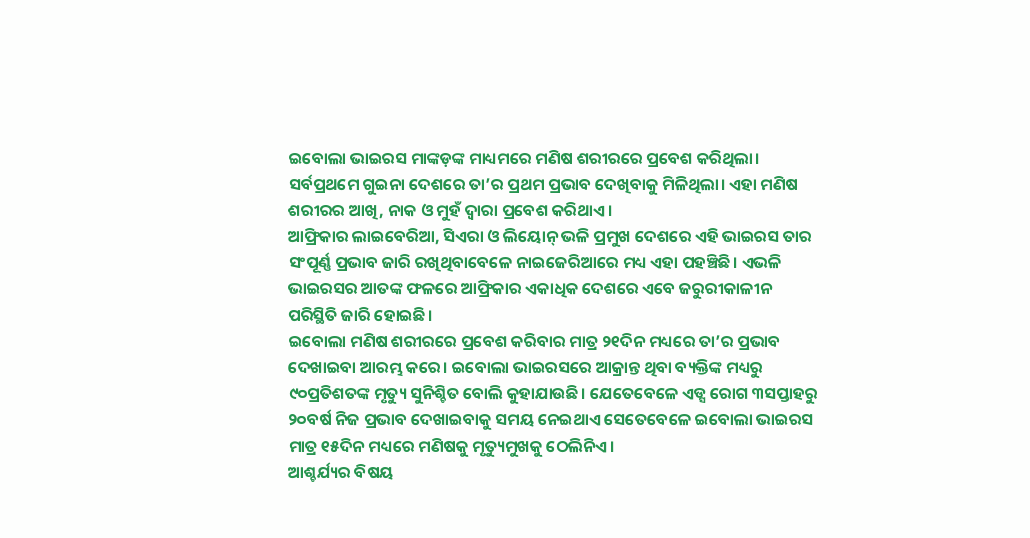ଇବୋଲା ଭାଇରସ ମାଙ୍କଡ଼ଙ୍କ ମାଧ୍ୟମରେ ମଣିଷ ଶରୀରରେ ପ୍ରବେଶ କରିଥିଲା। ସର୍ବପ୍ରଥମେ ଗୁଇନା ଦେଶରେ ତା’ର ପ୍ରଥମ ପ୍ରଭାବ ଦେଖିବାକୁ ମିଳିଥିଲା। ଏହା ମଣିଷ ଶରୀରର ଆଖି, ନାକ ଓ ମୁହଁ ଦ୍ୱାରା ପ୍ରବେଶ କରିଥାଏ।
ଆଫ୍ରିକାର ଲାଇବେରିଆ, ସିଏରା ଓ ଲିୟୋନ୍ ଭଳି ପ୍ରମୁଖ ଦେଶରେ ଏହି ଭାଇରସ ତାର ସଂପୂର୍ଣ୍ଣ ପ୍ରଭାବ ଜାରି ରଖିଥିବାବେଳେ ନାଇଜେରିଆରେ ମଧ୍ୟ ଏହା ପହଞ୍ଚିଛି। ଏଭଳି ଭାଇରସର ଆତଙ୍କ ଫଳରେ ଆଫ୍ରିକାର ଏକାଧିକ ଦେଶରେ ଏବେ ଜରୁରୀକାଳୀନ ପରିସ୍ଥିତି ଜାରି ହୋଇଛି।
ଇବୋଲା ମଣିଷ ଶରୀରରେ ପ୍ରବେଶ କରିବାର ମାତ୍ର ୨୧ଦିନ ମଧ୍ୟରେ ତା’ର ପ୍ରଭାବ ଦେଖାଇବା ଆରମ୍ଭ କରେ। ଇବୋଲା ଭାଇରସରେ ଆକ୍ରାନ୍ତ ଥିବା ବ୍ୟକ୍ତିଙ୍କ ମଧ୍ୟରୁ ୯୦ପ୍ରତିଶତଙ୍କ ମୃତ୍ୟୁ ସୁନିଶ୍ଚିତ ବୋଲି କୁହାଯାଉଛି। ଯେତେବେଳେ ଏଡ୍ସ ରୋଗ ୩ସପ୍ତାହରୁ ୨୦ବର୍ଷ ନିଜ ପ୍ରଭାବ ଦେଖାଇବାକୁ ସମୟ ନେଇଥାଏ ସେତେବେଳେ ଇବୋଲା ଭାଇରସ ମାତ୍ର ୧୫ଦିନ ମଧ୍ୟରେ ମଣିଷକୁ ମୃତ୍ୟୁମୁଖକୁ ଠେଲିନିଏ।
ଆଶ୍ଚର୍ଯ୍ୟର ବିଷୟ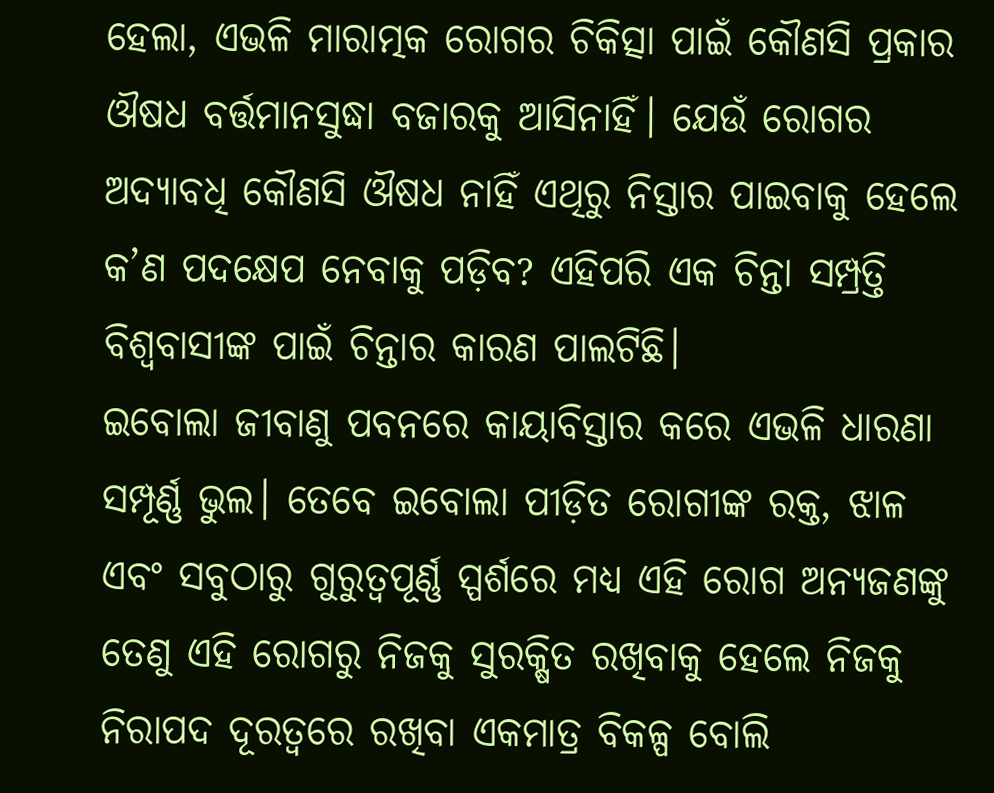ହେଲା, ଏଭଳି ମାରାତ୍ମକ ରୋଗର ଚିକିତ୍ସା ପାଇଁ କୌଣସି ପ୍ରକାର ଔଷଧ ବର୍ତ୍ତମାନସୁଦ୍ଧା ବଜାରକୁ ଆସିନାହିଁ। ଯେଉଁ ରୋଗର ଅଦ୍ୟାବଧି କୌଣସି ଔଷଧ ନାହିଁ ଏଥିରୁ ନିସ୍ତାର ପାଇବାକୁ ହେଲେ କ’ଣ ପଦକ୍ଷେପ ନେବାକୁ ପଡ଼ିବ? ଏହିପରି ଏକ ଚିନ୍ତା ସମ୍ପ୍ରତ୍ତି ବିଶ୍ୱବାସୀଙ୍କ ପାଇଁ ଚିନ୍ତାର କାରଣ ପାଲଟିଛି।
ଇବୋଲା ଜୀବାଣୁ ପବନରେ କାୟାବିସ୍ତାର କରେ ଏଭଳି ଧାରଣା ସମ୍ପୂର୍ଣ୍ଣ ଭୁଲ। ତେବେ ଇବୋଲା ପୀଡ଼ିତ ରୋଗୀଙ୍କ ରକ୍ତ, ଝାଳ ଏବଂ ସବୁଠାରୁ ଗୁରୁତ୍ୱପୂର୍ଣ୍ଣ ସ୍ପର୍ଶରେ ମଧ୍ୟ ଏହି ରୋଗ ଅନ୍ୟଜଣଙ୍କୁ ତେଣୁ ଏହି ରୋଗରୁ ନିଜକୁ ସୁରକ୍ଷିତ ରଖିବାକୁ ହେଲେ ନିଜକୁ ନିରାପଦ ଦୂରତ୍ୱରେ ରଖିବା ଏକମାତ୍ର ବିକଳ୍ପ ବୋଲି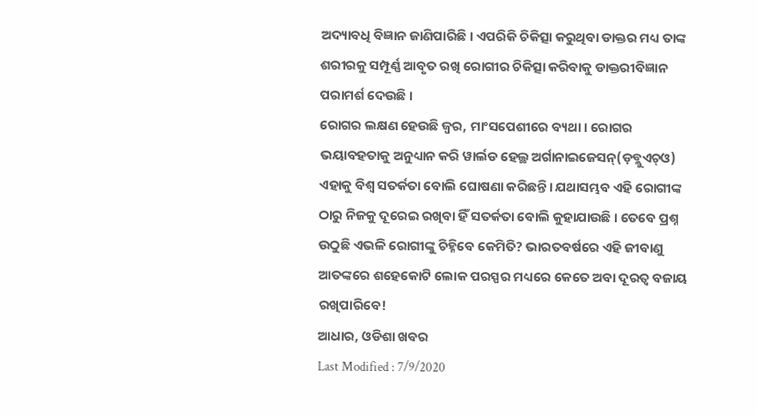ଅଦ୍ୟାବଧି ବିଜ୍ଞାନ ଜାଣିପାରିଛି। ଏପରିକି ଚିକିତ୍ସା କରୁଥିବା ଡାକ୍ତର ମଧ୍ୟ ତାଙ୍କ ଶରୀରକୁ ସମ୍ପୂର୍ଣ୍ଣ ଆବୃତ ରଖି ରୋଗୀର ଚିକିତ୍ସା କରିବାକୁ ଡାକ୍ତରୀବିଜ୍ଞାନ ପରାମର୍ଶ ଦେଉଛି।
ରୋଗର ଲକ୍ଷଣ ହେଉଛି ଜ୍ୱର, ମାଂସପେଶୀରେ ବ୍ୟଥା। ରୋଗର ଭୟାବହତାକୁ ଅନୁଧ୍ୟାନ କରି ୱାର୍ଲଡ ହେଲ୍ଥ ଅର୍ଗାନାଇଜେସନ୍(ଡ଼ବ୍ଲୁଏଚ୍ଓ) ଏହାକୁ ବିଶ୍ୱ ସତର୍କତା ବୋଲି ଘୋଷଣା କରିଛନ୍ତି। ଯଥାସମ୍ଭବ ଏହି ରୋଗୀଙ୍କ ଠାରୁ ନିଜକୁ ଦୂରେଇ ରଖିବା ହିଁ ସତର୍କତା ବୋଲି କୁହାଯାଉଛି । ତେବେ ପ୍ରଶ୍ନ ଉଠୁଛି ଏଭଳି ରୋଗୀଙ୍କୁ ଚିହ୍ନିବେ କେମିତି? ଭାରତବର୍ଷରେ ଏହି ଜୀବାଣୁ ଆତଙ୍କରେ ଶହେକୋଟି ଲୋକ ପରସ୍ପର ମଧ୍ୟରେ କେତେ ଅବା ଦୂରତ୍ୱ ବଜାୟ ରଖିପାରିବେ!
ଆଧାର, ଓଡିଶା ଖବର
Last Modified : 7/9/2020